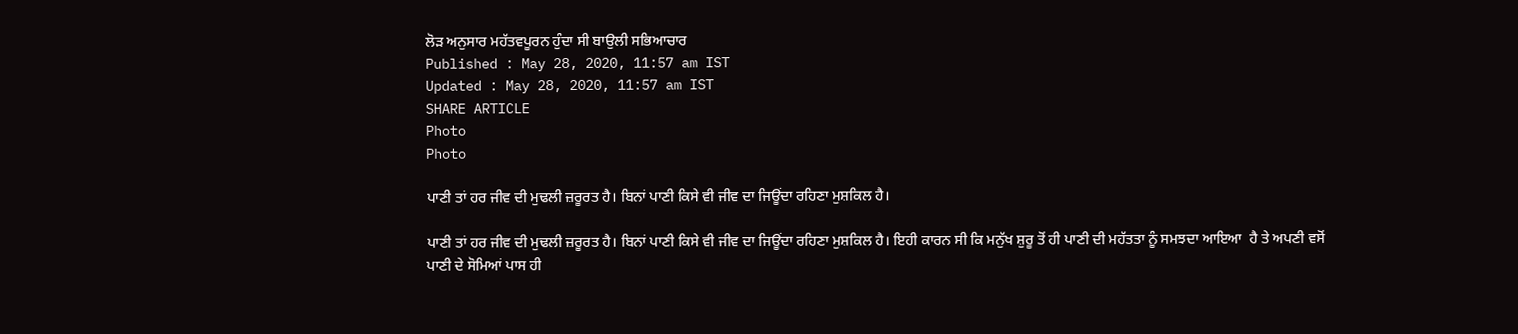ਲੋੜ ਅਨੁਸਾਰ ਮਹੱਤਵਪੂਰਨ ਹੁੰਦਾ ਸੀ ਬਾਉਲੀ ਸਭਿਆਚਾਰ
Published : May 28, 2020, 11:57 am IST
Updated : May 28, 2020, 11:57 am IST
SHARE ARTICLE
Photo
Photo

ਪਾਣੀ ਤਾਂ ਹਰ ਜੀਵ ਦੀ ਮੁਢਲੀ ਜ਼ਰੂਰਤ ਹੈ। ਬਿਨਾਂ ਪਾਣੀ ਕਿਸੇ ਵੀ ਜੀਵ ਦਾ ਜਿਊਂਦਾ ਰਹਿਣਾ ਮੁਸ਼ਕਿਲ ਹੈ।

ਪਾਣੀ ਤਾਂ ਹਰ ਜੀਵ ਦੀ ਮੁਢਲੀ ਜ਼ਰੂਰਤ ਹੈ। ਬਿਨਾਂ ਪਾਣੀ ਕਿਸੇ ਵੀ ਜੀਵ ਦਾ ਜਿਊਂਦਾ ਰਹਿਣਾ ਮੁਸ਼ਕਿਲ ਹੈ। ਇਹੀ ਕਾਰਨ ਸੀ ਕਿ ਮਨੁੱਖ ਸ਼ੁਰੂ ਤੋਂ ਹੀ ਪਾਣੀ ਦੀ ਮਹੱਤਤਾ ਨੂੰ ਸਮਝਦਾ ਆਇਆ  ਹੈ ਤੇ ਅਪਣੀ ਵਸੋਂ ਪਾਣੀ ਦੇ ਸੋਮਿਆਂ ਪਾਸ ਹੀ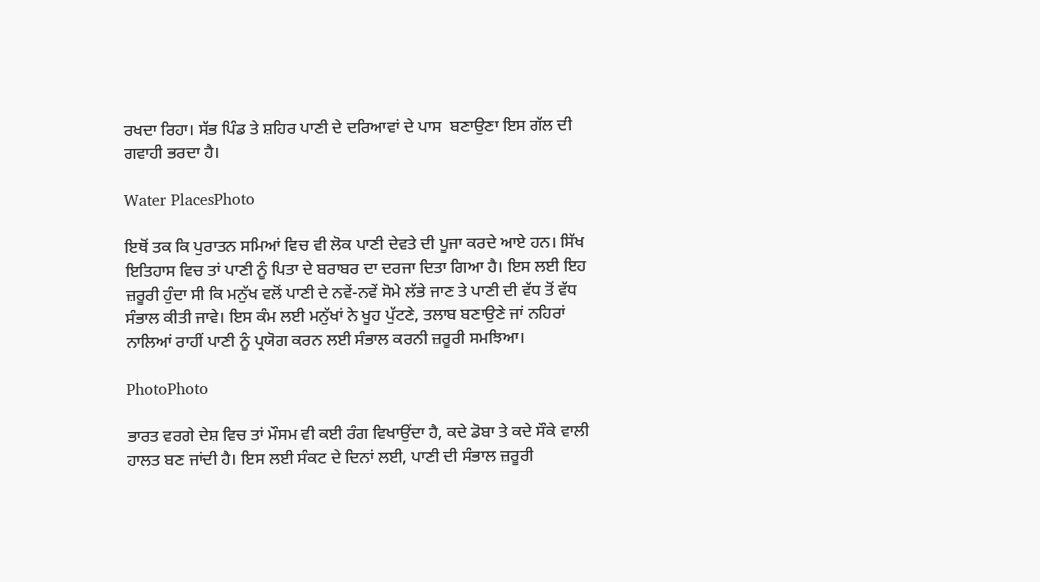ਰਖਦਾ ਰਿਹਾ। ਸੱਭ ਪਿੰਡ ਤੇ ਸ਼ਹਿਰ ਪਾਣੀ ਦੇ ਦਰਿਆਵਾਂ ਦੇ ਪਾਸ  ਬਣਾਉਣਾ ਇਸ ਗੱਲ ਦੀ ਗਵਾਹੀ ਭਰਦਾ ਹੈ।

Water PlacesPhoto

ਇਥੋਂ ਤਕ ਕਿ ਪੁਰਾਤਨ ਸਮਿਆਂ ਵਿਚ ਵੀ ਲੋਕ ਪਾਣੀ ਦੇਵਤੇ ਦੀ ਪੂਜਾ ਕਰਦੇ ਆਏ ਹਨ। ਸਿੱਖ ਇਤਿਹਾਸ ਵਿਚ ਤਾਂ ਪਾਣੀ ਨੂੰ ਪਿਤਾ ਦੇ ਬਰਾਬਰ ਦਾ ਦਰਜਾ ਦਿਤਾ ਗਿਆ ਹੈ। ਇਸ ਲਈ ਇਹ ਜ਼ਰੂਰੀ ਹੁੰਦਾ ਸੀ ਕਿ ਮਨੁੱਖ ਵਲੋਂ ਪਾਣੀ ਦੇ ਨਵੇਂ-ਨਵੇਂ ਸੋਮੇ ਲੱਭੇ ਜਾਣ ਤੇ ਪਾਣੀ ਦੀ ਵੱਧ ਤੋਂ ਵੱਧ ਸੰਭਾਲ ਕੀਤੀ ਜਾਵੇ। ਇਸ ਕੰਮ ਲਈ ਮਨੁੱਖਾਂ ਨੇ ਖੂਹ ਪੁੱਟਣੇ, ਤਲਾਬ ਬਣਾਉਣੇ ਜਾਂ ਨਹਿਰਾਂ ਨਾਲਿਆਂ ਰਾਹੀਂ ਪਾਣੀ ਨੂੰ ਪ੍ਰਯੋਗ ਕਰਨ ਲਈ ਸੰਭਾਲ ਕਰਨੀ ਜ਼ਰੂਰੀ ਸਮਝਿਆ।

PhotoPhoto

ਭਾਰਤ ਵਰਗੇ ਦੇਸ਼ ਵਿਚ ਤਾਂ ਮੌਸਮ ਵੀ ਕਈ ਰੰਗ ਵਿਖਾਉਂਦਾ ਹੈ, ਕਦੇ ਡੋਬਾ ਤੇ ਕਦੇ ਸੌਕੇ ਵਾਲੀ ਹਾਲਤ ਬਣ ਜਾਂਦੀ ਹੈ। ਇਸ ਲਈ ਸੰਕਟ ਦੇ ਦਿਨਾਂ ਲਈ, ਪਾਣੀ ਦੀ ਸੰਭਾਲ ਜ਼ਰੂਰੀ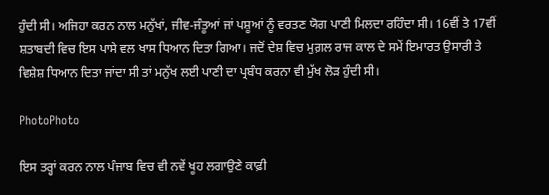ਹੁੰਦੀ ਸੀ। ਅਜਿਹਾ ਕਰਨ ਨਾਲ ਮਨੁੱਖਾਂ, ਜੀਵ-ਜੰਤੂਆਂ ਜਾਂ ਪਸ਼ੂਆਂ ਨੂੰ ਵਰਤਣ ਯੋਗ ਪਾਣੀ ਮਿਲਦਾ ਰਹਿੰਦਾ ਸੀ। 16ਵੀਂ ਤੇ 17ਵੀਂ ਸ਼ਤਾਬਦੀ ਵਿਚ ਇਸ ਪਾਸੇ ਵਲ ਖਾਸ ਧਿਆਨ ਦਿਤਾ ਗਿਆ। ਜਦੋਂ ਦੇਸ਼ ਵਿਚ ਮੁਗ਼ਲ ਰਾਜ ਕਾਲ ਦੇ ਸਮੇਂ ਇਮਾਰਤ ਉਸਾਰੀ ਤੇ ਵਿਸ਼ੇਸ਼ ਧਿਆਨ ਦਿਤਾ ਜਾਂਦਾ ਸੀ ਤਾਂ ਮਨੁੱਖ ਲਈ ਪਾਣੀ ਦਾ ਪ੍ਰਬੰਧ ਕਰਨਾ ਵੀ ਮੁੱਖ ਲੋੜ ਹੁੰਦੀ ਸੀ।

PhotoPhoto

ਇਸ ਤਰ੍ਹਾਂ ਕਰਨ ਨਾਲ ਪੰਜਾਬ ਵਿਚ ਵੀ ਨਵੇਂ ਖੂਹ ਲਗਾਉਣੇ ਕਾਫ਼ੀ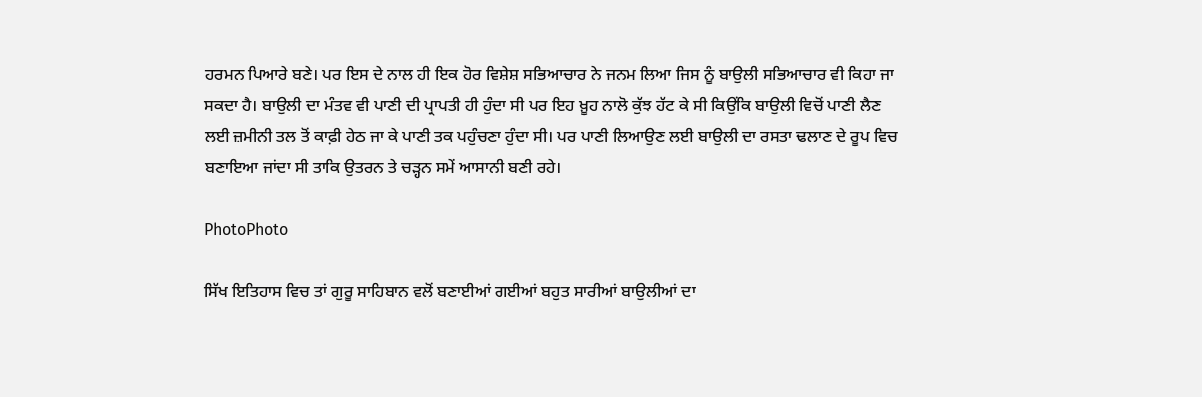ਹਰਮਨ ਪਿਆਰੇ ਬਣੇ। ਪਰ ਇਸ ਦੇ ਨਾਲ ਹੀ ਇਕ ਹੋਰ ਵਿਸ਼ੇਸ਼ ਸਭਿਆਚਾਰ ਨੇ ਜਨਮ ਲਿਆ ਜਿਸ ਨੂੰ ਬਾਉਲੀ ਸਭਿਆਚਾਰ ਵੀ ਕਿਹਾ ਜਾ ਸਕਦਾ ਹੈ। ਬਾਉਲੀ ਦਾ ਮੰਤਵ ਵੀ ਪਾਣੀ ਦੀ ਪ੍ਰਾਪਤੀ ਹੀ ਹੁੰਦਾ ਸੀ ਪਰ ਇਹ ਖ਼ੂਹ ਨਾਲੋ ਕੁੱਝ ਹੱਟ ਕੇ ਸੀ ਕਿਉਂਕਿ ਬਾਉਲੀ ਵਿਚੋਂ ਪਾਣੀ ਲੈਣ ਲਈ ਜ਼ਮੀਨੀ ਤਲ ਤੋਂ ਕਾਫ਼ੀ ਹੇਠ ਜਾ ਕੇ ਪਾਣੀ ਤਕ ਪਹੁੰਚਣਾ ਹੁੰਦਾ ਸੀ। ਪਰ ਪਾਣੀ ਲਿਆਉਣ ਲਈ ਬਾਉਲੀ ਦਾ ਰਸਤਾ ਢਲਾਣ ਦੇ ਰੂਪ ਵਿਚ ਬਣਾਇਆ ਜਾਂਦਾ ਸੀ ਤਾਕਿ ਉਤਰਨ ਤੇ ਚੜ੍ਹਨ ਸਮੇਂ ਆਸਾਨੀ ਬਣੀ ਰਹੇ।

PhotoPhoto

ਸਿੱਖ ਇਤਿਹਾਸ ਵਿਚ ਤਾਂ ਗੁਰੂ ਸਾਹਿਬਾਨ ਵਲੋਂ ਬਣਾਈਆਂ ਗਈਆਂ ਬਹੁਤ ਸਾਰੀਆਂ ਬਾਉਲੀਆਂ ਦਾ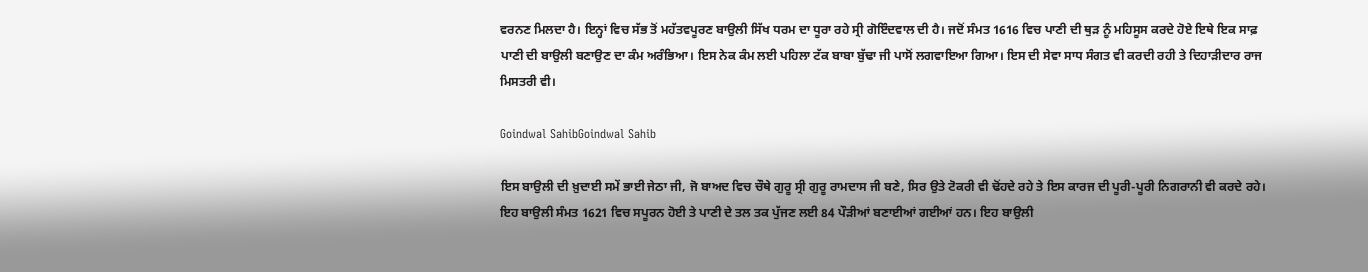ਵਰਨਣ ਮਿਲਦਾ ਹੈ। ਇਨ੍ਹਾਂ ਵਿਚ ਸੱਭ ਤੋਂ ਮਹੱਤਵਪੂਰਣ ਬਾਉਲੀ ਸਿੱਖ ਧਰਮ ਦਾ ਧੂਰਾ ਰਹੇ ਸ੍ਰੀ ਗੋਇੰਦਵਾਲ ਦੀ ਹੈ। ਜਦੋਂ ਸੰਮਤ 1616 ਵਿਚ ਪਾਣੀ ਦੀ ਥੁੜ ਨੂੰ ਮਹਿਸੂਸ ਕਰਦੇ ਹੋਏ ਇਥੇ ਇਕ ਸਾਫ਼ ਪਾਣੀ ਦੀ ਬਾਉਲੀ ਬਣਾਉਣ ਦਾ ਕੰਮ ਅਰੰਭਿਆ। ਇਸ ਨੇਕ ਕੰਮ ਲਈ ਪਹਿਲਾ ਟੱਕ ਬਾਬਾ ਬੁੱਢਾ ਜੀ ਪਾਸੋਂ ਲਗਵਾਇਆ ਗਿਆ। ਇਸ ਦੀ ਸੇਵਾ ਸਾਧ ਸੰਗਤ ਵੀ ਕਰਦੀ ਰਹੀ ਤੇ ਦਿਹਾੜੀਦਾਰ ਰਾਜ ਮਿਸਤਰੀ ਵੀ।

Goindwal SahibGoindwal Sahib

ਇਸ ਬਾਉਲੀ ਦੀ ਖ਼ੁਦਾਈ ਸਮੇਂ ਭਾਈ ਜੇਠਾ ਜੀ, ਜੋ ਬਾਅਦ ਵਿਚ ਚੌਥੇ ਗੁਰੂ ਸ੍ਰੀ ਗੁਰੂ ਰਾਮਦਾਸ ਜੀ ਬਣੇ, ਸਿਰ ਉਤੇ ਟੋਕਰੀ ਵੀ ਢੋਂਹਦੇ ਰਹੇ ਤੇ ਇਸ ਕਾਰਜ ਦੀ ਪੂਰੀ-ਪੂਰੀ ਨਿਗਰਾਨੀ ਵੀ ਕਰਦੇ ਰਹੇ। ਇਹ ਬਾਉਲੀ ਸੰਮਤ 1621 ਵਿਚ ਸਪੂਰਨ ਹੋਈ ਤੇ ਪਾਣੀ ਦੇ ਤਲ ਤਕ ਪੁੱਜਣ ਲਈ 84 ਪੌੜੀਆਂ ਬਣਾਈਆਂ ਗਈਆਂ ਹਨ। ਇਹ ਬਾਉਲੀ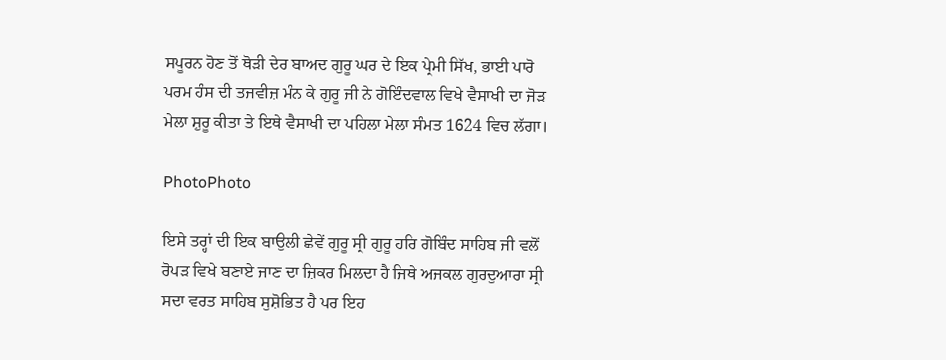ਸਪੂਰਨ ਹੋਣ ਤੋਂ ਥੋੜੀ ਦੇਰ ਬਾਅਦ ਗੁਰੂ ਘਰ ਦੇ ਇਕ ਪ੍ਰੇਮੀ ਸਿੱਖ, ਭਾਈ ਪਾਰੋ ਪਰਮ ਹੰਸ ਦੀ ਤਜਵੀਜ਼ ਮੰਨ ਕੇ ਗੁਰੂ ਜੀ ਨੇ ਗੋਇੰਦਵਾਲ ਵਿਖੇ ਵੈਸਾਖੀ ਦਾ ਜੋੜ ਮੇਲਾ ਸ਼ੁਰੂ ਕੀਤਾ ਤੇ ਇਥੇ ਵੈਸਾਖੀ ਦਾ ਪਹਿਲਾ ਮੇਲਾ ਸੰਮਤ 1624 ਵਿਚ ਲੱਗਾ।

PhotoPhoto

ਇਸੇ ਤਰ੍ਹਾਂ ਦੀ ਇਕ ਬਾਉਲੀ ਛੇਵੇਂ ਗੁਰੂ ਸ੍ਰੀ ਗੁਰੂ ਹਰਿ ਗੋਬਿੰਦ ਸਾਹਿਬ ਜੀ ਵਲੋਂ ਰੋਪੜ ਵਿਖੇ ਬਣਾਏ ਜਾਣ ਦਾ ਜ਼ਿਕਰ ਮਿਲਦਾ ਹੈ ਜਿਥੇ ਅਜਕਲ ਗੁਰਦੁਆਰਾ ਸ੍ਰੀ ਸਦਾ ਵਰਤ ਸਾਹਿਬ ਸੁਸ਼ੋਭਿਤ ਹੈ ਪਰ ਇਹ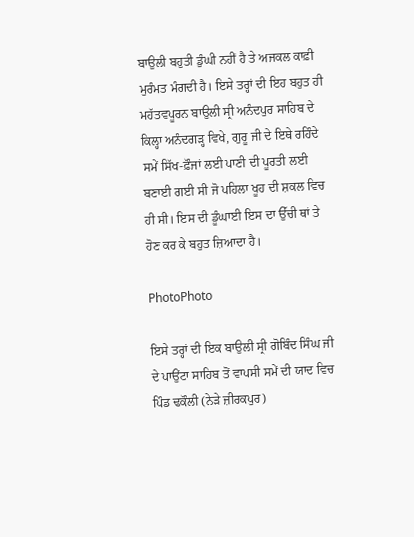ਬਾਉਲੀ ਬਹੁਤੀ ਡੁੰਘੀ ਨਹੀਂ ਹੈ ਤੇ ਅਜਕਲ ਕਾਫ਼ੀ ਮੁਰੰਮਤ ਮੰਗਦੀ ਹੈ। ਇਸੇ ਤਰ੍ਹਾਂ ਦੀ ਇਹ ਬਹੁਤ ਹੀ ਮਹੱਤਵਪੂਰਨ ਬਾਉਲੀ ਸ੍ਰੀ ਅਨੰਦਪੁਰ ਸਾਹਿਬ ਦੇ ਕਿਲ੍ਹਾ ਅਨੰਦਗੜ੍ਹ ਵਿਖੇ, ਗੁਰੂ ਜੀ ਦੇ ਇਥੇ ਰਹਿੰਦੇ ਸਮੇਂ ਸਿੱਖ-ਫ਼ੌਜਾਂ ਲਈ ਪਾਣੀ ਦੀ ਪੂਰਤੀ ਲਈ ਬਣਾਈ ਗਈ ਸੀ ਜੋ ਪਹਿਲਾ ਖੂਹ ਦੀ ਸ਼ਕਲ ਵਿਚ ਹੀ ਸੀ। ਇਸ ਦੀ ਡੂੰਘਾਈ ਇਸ ਦਾ ਉੱਚੀ ਥਾਂ ਤੇ ਹੋਣ ਕਰ ਕੇ ਬਹੁਤ ਜ਼ਿਆਦਾ ਹੈ।

PhotoPhoto

ਇਸੇ ਤਰ੍ਹਾਂ ਦੀ ਇਕ ਬਾਉਲੀ ਸ੍ਰੀ ਗੋਬਿੰਦ ਸਿੰਘ ਜੀ ਦੇ ਪਾਉਂਟਾ ਸਾਹਿਬ ਤੋਂ ਵਾਪਸੀ ਸਮੇਂ ਦੀ ਯਾਦ ਵਿਚ ਪਿੰਡ ਢਕੌਲੀ (ਨੇੜੇ ਜ਼ੀਰਕਪੁਰ)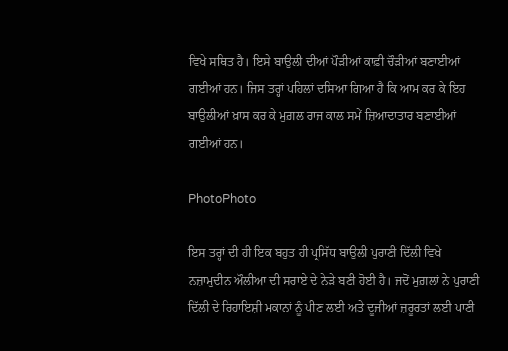ਵਿਖੇ ਸਥਿਤ ਹੈ। ਇਸੇ ਬਾਉਲੀ ਦੀਆਂ ਪੌੜੀਆਂ ਕਾਫ਼ੀ ਚੌੜੀਆਂ ਬਣਾਈਆਂ ਗਈਆਂ ਹਨ। ਜਿਸ ਤਰ੍ਹਾਂ ਪਹਿਲਾਂ ਦਸਿਆ ਗਿਆ ਹੈ ਕਿ ਆਮ ਕਰ ਕੇ ਇਹ ਬਾਉਲੀਆਂ ਖ਼ਾਸ ਕਰ ਕੇ ਮੁਗ਼ਲ ਰਾਜ ਕਾਲ ਸਮੇਂ ਜ਼ਿਆਦਾਤਾਰ ਬਣਾਈਆਂ ਗਈਆਂ ਹਨ।

PhotoPhoto

ਇਸ ਤਰ੍ਹਾਂ ਦੀ ਹੀ ਇਕ ਬਹੁਤ ਹੀ ਪ੍ਰਸਿੱਧ ਬਾਉਲੀ ਪੁਰਾਣੀ ਦਿੱਲੀ ਵਿਖੇ ਨਜ਼ਾਮੁਦੀਨ ਔਲੀਆ ਦੀ ਸਰਾਏ ਦੇ ਨੇੜੇ ਬਣੀ ਹੋਈ ਹੈ। ਜਦੋਂ ਮੁਗ਼ਲਾਂ ਨੇ ਪੁਰਾਣੀ ਦਿੱਲੀ ਦੇ ਰਿਹਾਇਸ਼ੀ ਮਕਾਨਾਂ ਨੂੰ ਪੀਣ ਲਈ ਅਤੇ ਦੂਜੀਆਂ ਜ਼ਰੂਰਤਾਂ ਲਈ ਪਾਣੀ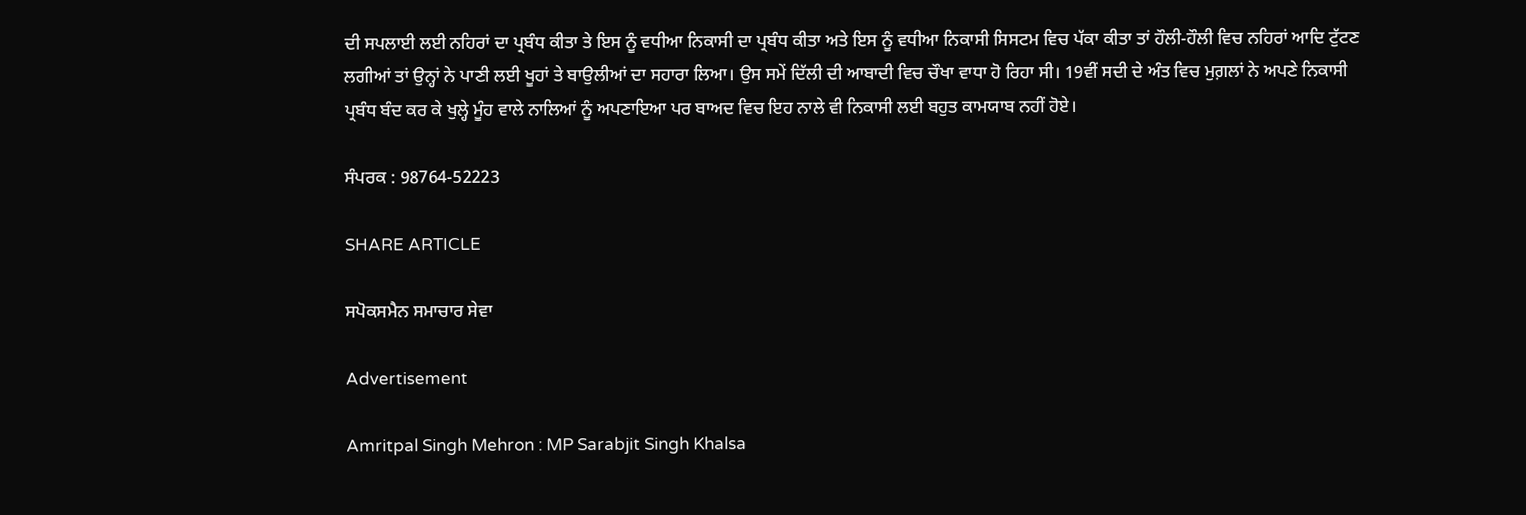ਦੀ ਸਪਲਾਈ ਲਈ ਨਹਿਰਾਂ ਦਾ ਪ੍ਰਬੰਧ ਕੀਤਾ ਤੇ ਇਸ ਨੂੰ ਵਧੀਆ ਨਿਕਾਸੀ ਦਾ ਪ੍ਰਬੰਧ ਕੀਤਾ ਅਤੇ ਇਸ ਨੂੰ ਵਧੀਆ ਨਿਕਾਸੀ ਸਿਸਟਮ ਵਿਚ ਪੱਕਾ ਕੀਤਾ ਤਾਂ ਹੌਲੀ-ਹੌਲੀ ਵਿਚ ਨਹਿਰਾਂ ਆਦਿ ਟੁੱਟਣ ਲਗੀਆਂ ਤਾਂ ਉਨ੍ਹਾਂ ਨੇ ਪਾਣੀ ਲਈ ਖੂਹਾਂ ਤੇ ਬਾਉਲੀਆਂ ਦਾ ਸਹਾਰਾ ਲਿਆ। ਉਸ ਸਮੇਂ ਦਿੱਲੀ ਦੀ ਆਬਾਦੀ ਵਿਚ ਚੌਖਾ ਵਾਧਾ ਹੋ ਰਿਹਾ ਸੀ। 19ਵੀਂ ਸਦੀ ਦੇ ਅੰਤ ਵਿਚ ਮੁਗ਼ਲਾਂ ਨੇ ਅਪਣੇ ਨਿਕਾਸੀ ਪ੍ਰਬੰਧ ਬੰਦ ਕਰ ਕੇ ਖੁਲ੍ਹੇ ਮੂੰਹ ਵਾਲੇ ਨਾਲਿਆਂ ਨੂੰ ਅਪਣਾਇਆ ਪਰ ਬਾਅਦ ਵਿਚ ਇਹ ਨਾਲੇ ਵੀ ਨਿਕਾਸੀ ਲਈ ਬਹੁਤ ਕਾਮਯਾਬ ਨਹੀਂ ਹੋਏ।

ਸੰਪਰਕ : 98764-52223

SHARE ARTICLE

ਸਪੋਕਸਮੈਨ ਸਮਾਚਾਰ ਸੇਵਾ

Advertisement

Amritpal Singh Mehron : MP Sarabjit Singh Khalsa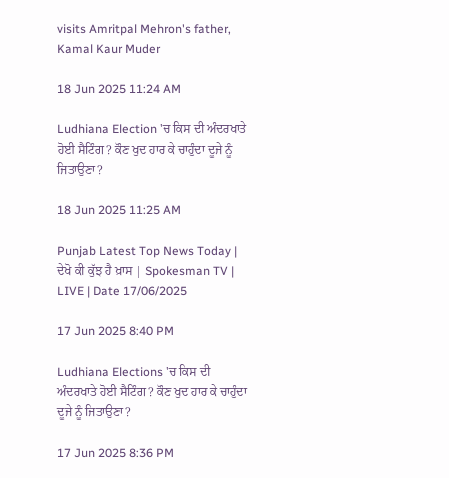visits Amritpal Mehron's father, Kamal Kaur Muder

18 Jun 2025 11:24 AM

Ludhiana Election 'ਚ ਕਿਸ ਦੀ ਅੰਦਰਖਾਤੇ ਹੋਈ ਸੈਟਿੰਗ? ਕੌਣ ਖੁਦ ਹਾਰ ਕੇ ਚਾਹੁੰਦਾ ਦੂਜੇ ਨੂੰ ਜਿਤਾਉਣਾ?

18 Jun 2025 11:25 AM

Punjab Latest Top News Today | ਦੇਖੋ ਕੀ ਕੁੱਝ ਹੈ ਖ਼ਾਸ | Spokesman TV | LIVE | Date 17/06/2025

17 Jun 2025 8:40 PM

Ludhiana Elections 'ਚ ਕਿਸ ਦੀ ਅੰਦਰਖਾਤੇ ਹੋਈ ਸੈਟਿੰਗ? ਕੌਣ ਖੁਦ ਹਾਰ ਕੇ ਚਾਹੁੰਦਾ ਦੂਜੇ ਨੂੰ ਜਿਤਾਉਣਾ?

17 Jun 2025 8:36 PM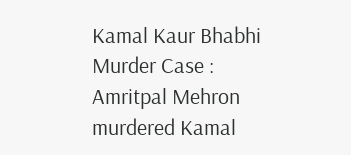Kamal Kaur Bhabhi Murder Case : Amritpal Mehron murdered Kamal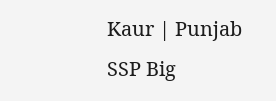Kaur | Punjab SSP Big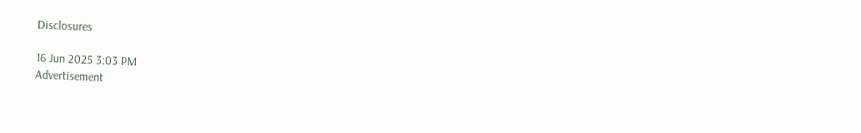Disclosures

16 Jun 2025 3:03 PM
Advertisement